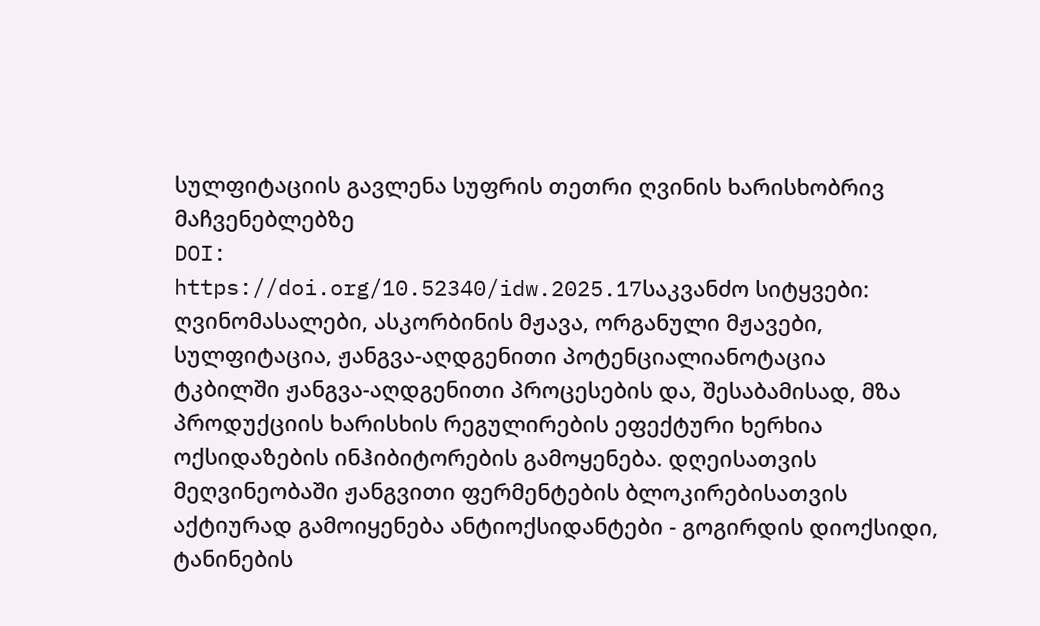სულფიტაციის გავლენა სუფრის თეთრი ღვინის ხარისხობრივ მაჩვენებლებზე
DOI:
https://doi.org/10.52340/idw.2025.17საკვანძო სიტყვები:
ღვინომასალები, ასკორბინის მჟავა, ორგანული მჟავები, სულფიტაცია, ჟანგვა-აღდგენითი პოტენციალიანოტაცია
ტკბილში ჟანგვა-აღდგენითი პროცესების და, შესაბამისად, მზა პროდუქციის ხარისხის რეგულირების ეფექტური ხერხია ოქსიდაზების ინჰიბიტორების გამოყენება. დღეისათვის მეღვინეობაში ჟანგვითი ფერმენტების ბლოკირებისათვის აქტიურად გამოიყენება ანტიოქსიდანტები - გოგირდის დიოქსიდი, ტანინების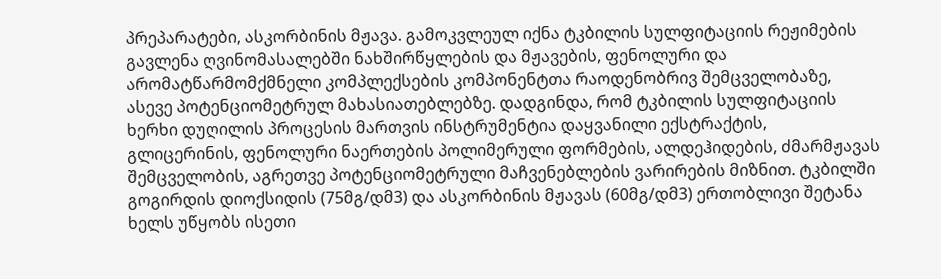პრეპარატები, ასკორბინის მჟავა. გამოკვლეულ იქნა ტკბილის სულფიტაციის რეჟიმების გავლენა ღვინომასალებში ნახშირწყლების და მჟავების, ფენოლური და არომატწარმომქმნელი კომპლექსების კომპონენტთა რაოდენობრივ შემცველობაზე, ასევე პოტენციომეტრულ მახასიათებლებზე. დადგინდა, რომ ტკბილის სულფიტაციის ხერხი დუღილის პროცესის მართვის ინსტრუმენტია დაყვანილი ექსტრაქტის, გლიცერინის, ფენოლური ნაერთების პოლიმერული ფორმების, ალდეჰიდების, ძმარმჟავას შემცველობის, აგრეთვე პოტენციომეტრული მაჩვენებლების ვარირების მიზნით. ტკბილში გოგირდის დიოქსიდის (75მგ/დმ3) და ასკორბინის მჟავას (60მგ/დმ3) ერთობლივი შეტანა ხელს უწყობს ისეთი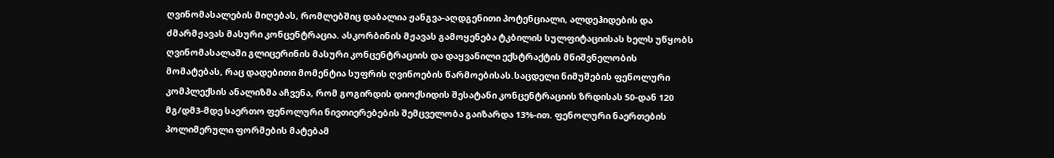ღვინომასალების მიღებას, რომლებშიც დაბალია ჟანგვა-აღდგენითი პოტენციალი, ალდეჰიდების და ძმარმჟავას მასური კონცენტრაცია. ასკორბინის მჟავას გამოყენება ტკბილის სულფიტაციისას ხელს უწყობს ღვინომასალაში გლიცერინის მასური კონცენტრაციის და დაყვანილი ექსტრაქტის მნიშვნელობის მომატებას, რაც დადებითი მომენტია სუფრის ღვინოების წარმოებისას.საცდელი ნიმუშების ფენოლური კომპლექსის ანალიზმა აჩვენა, რომ გოგირდის დიოქსიდის შესატანი კონცენტრაციის ზრდისას 50-დან 120 მგ/დმ3-მდე საერთო ფენოლური ნივთიერებების შემცველობა გაიზარდა 13%-ით. ფენოლური ნაერთების პოლიმერული ფორმების მატებამ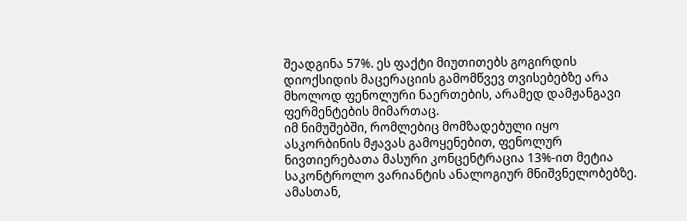შეადგინა 57%. ეს ფაქტი მიუთითებს გოგირდის დიოქსიდის მაცერაციის გამომწვევ თვისებებზე არა მხოლოდ ფენოლური ნაერთების, არამედ დამჟანგავი ფერმენტების მიმართაც.
იმ ნიმუშებში, რომლებიც მომზადებული იყო ასკორბინის მჟავას გამოყენებით, ფენოლურ ნივთიერებათა მასური კონცენტრაცია 13%-ით მეტია საკონტროლო ვარიანტის ანალოგიურ მნიშვნელობებზე. ამასთან,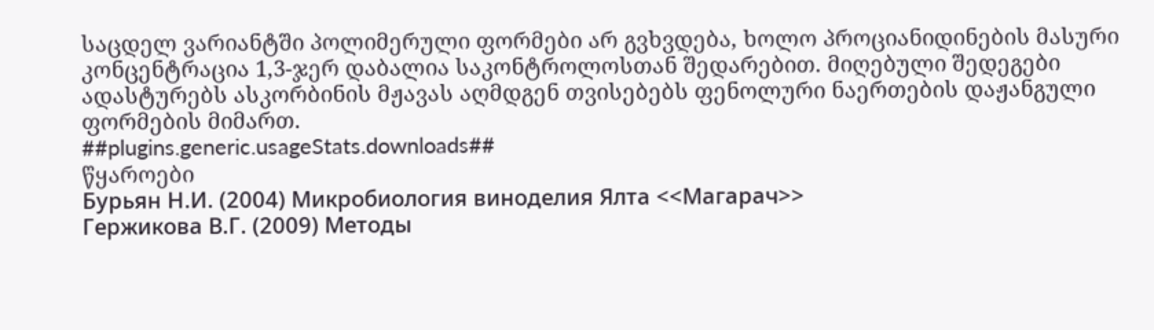საცდელ ვარიანტში პოლიმერული ფორმები არ გვხვდება, ხოლო პროციანიდინების მასური კონცენტრაცია 1,3-ჯერ დაბალია საკონტროლოსთან შედარებით. მიღებული შედეგები ადასტურებს ასკორბინის მჟავას აღმდგენ თვისებებს ფენოლური ნაერთების დაჟანგული ფორმების მიმართ.
##plugins.generic.usageStats.downloads##
წყაროები
Бурьян Н.И. (2004) Микробиология виноделия Ялта <<Магарач>>
Гержикова В.Г. (2009) Методы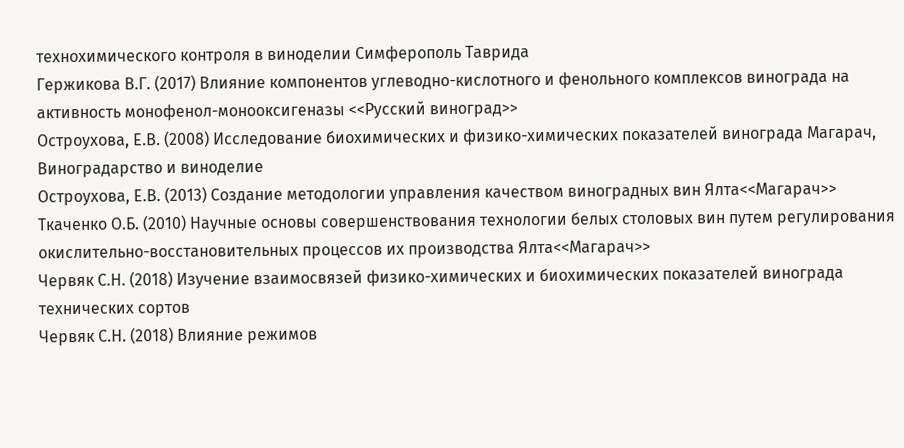технохимического контроля в виноделии Симферополь Таврида
Гержикова В.Г. (2017) Влияние компонентов углеводно-кислотного и фенольного комплексов винограда на активность монофенол-монооксигеназы <<Русский виноград>>
Остроухова, Е.В. (2008) Исследование биохимических и физико-химических показателей винограда Магарач, Виноградарство и виноделие
Остроухова, Е.В. (2013) Создание методологии управления качеством виноградных вин Ялта<<Магарач>>
Ткаченко О.Б. (2010) Научные основы совершенствования технологии белых столовых вин путем регулирования окислительно-восстановительных процессов их производства Ялта<<Магарач>>
Червяк С.Н. (2018) Изучение взаимосвязей физико-химических и биохимических показателей винограда технических сортов
Червяк С.Н. (2018) Влияние режимов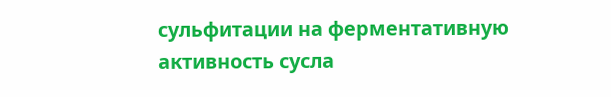сульфитации на ферментативную активность сусла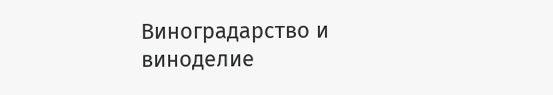Виноградарство и виноделие